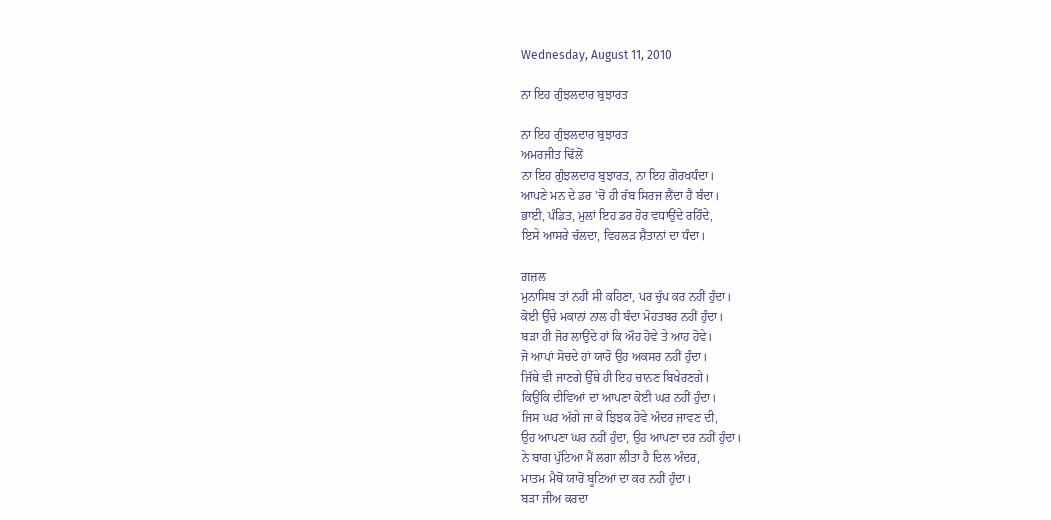Wednesday, August 11, 2010

ਨਾ ਇਹ ਗੁੰਝਲਦਾਰ ਬੁਝਾਰਤ

ਨਾ ਇਹ ਗੁੰਝਲਦਾਰ ਬੁਝਾਰਤ
ਅਮਰਜੀਤ ਢਿੱਲੋਂ
ਨਾ ਇਹ ਗੁੰਝਲਦਾਰ ਬੁਝਾਰਤ, ਨਾ ਇਹ ਗੋਰਖਧੰਦਾ।
ਆਪਣੇ ਮਨ ਦੇ ਡਰ 'ਚੋਂ ਹੀ ਰੱਬ ਸਿਰਜ ਲੈਂਦਾ ਹੈ ਬੰਦਾ।
ਭਾਈ, ਪੰਡਿਤ, ਮੁਲਾਂ ਇਹ ਡਰ ਹੋਰ ਵਧਾਉਂਦੇ ਰਹਿੰਦੇ,
ਇਸੇ ਆਸਰੇ ਚੱਲਦਾ, ਵਿਹਲੜ ਸ਼ੈਤਾਨਾਂ ਦਾ ਧੰਦਾ।

ਗ਼ਜ਼ਲ
ਮੁਨਾਸਿਬ ਤਾਂ ਨਹੀਂ ਸੀ ਕਹਿਣਾ, ਪਰ ਚੁੱਪ ਕਰ ਨਹੀਂ ਹੁੰਦਾ।
ਕੋਈ ਉੱਚੇ ਮਕਾਨਾਂ ਨਾਲ ਹੀ ਬੰਦਾ ਮੋਹਤਬਰ ਨਹੀਂ ਹੁੰਦਾ।
ਬੜਾ ਹੀ ਜੋਰ ਲਾਉਂਦੇ ਹਾਂ ਕਿ ਔਹ ਹੋਵੇ ਤੇ ਆਹ ਹੋਵੇ।
ਜੋ ਆਪਾਂ ਸੋਚਦੇ ਹਾਂ ਯਾਰੋ ਉਹ ਅਕਸਰ ਨਹੀਂ ਹੁੰਦਾ।
ਜਿੱਥੇ ਵੀ ਜਾਣਗੇ ਉੱਥੇ ਹੀ ਇਹ ਚਾਨਣ ਬਿਖੇਰਣਗੇ।
ਕਿਉਂਕਿ ਦੀਵਿਆਂ ਦਾ ਆਪਣਾ ਕੋਈ ਘਰ ਨਹੀਂ ਹੁੰਦਾ।
ਜਿਸ ਘਰ ਅੱਗੇ ਜਾ ਕੇ ਝਿਝਕ ਹੋਵੇ ਅੰਦਰ ਜਾਵਣ ਦੀ,
ਉਹ ਆਪਣਾ ਘਰ ਨਹੀਂ ਹੁੰਦਾ, ਉਹ ਆਪਣਾ ਦਰ ਨਹੀਂ ਹੁੰਦਾ।
ਨੇ ਬਾਗ ਪੁੱਟਿਆ ਮੈਂ ਲਗਾ ਲੀਤਾ ਹੈ ਦਿਲ ਅੰਦਰ,
ਮਾਤਮ ਮੈਥੋਂ ਯਾਰੋਂ ਬੂਟਿਆਂ ਦਾ ਕਰ ਨਹੀਂ ਹੁੰਦਾ।
ਬੜਾ ਜੀਅ ਕਰਦਾ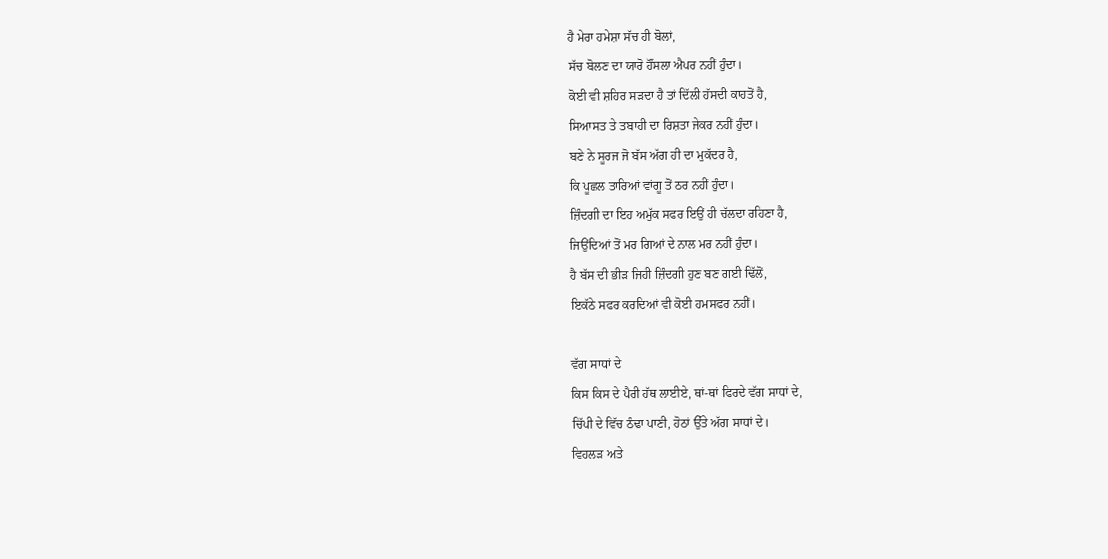ਹੈ ਮੇਰਾ ਹਮੇਸ਼ਾ ਸੱਚ ਹੀ ਬੋਲਾਂ,
ਸੱਚ ਬੋਲਣ ਦਾ ਯਾਰੋ ਹੌਂਸਲਾ ਐਪਰ ਨਹੀਂ ਹੁੰਦਾ।
ਕੋਈ ਵੀ ਸ਼ਹਿਰ ਸੜਦਾ ਹੈ ਤਾਂ ਦਿੱਲੀ ਹੱਸਦੀ ਕਾਹਤੋਂ ਹੈ,
ਸਿਆਸਤ ਤੇ ਤਬਾਹੀ ਦਾ ਰਿਸ਼ਤਾ ਜੇਕਰ ਨਹੀਂ ਹੁੰਦਾ।
ਬਣੇ ਨੇ ਸੂਰਜ ਜੋ ਬੱਸ ਅੱਗ ਹੀ ਦਾ ਮੁਕੱਦਰ ਹੈ,
ਕਿ ਪੂਛਲ ਤਾਰਿਆਂ ਵਾਂਗੂ ਤੋਂ ਠਰ ਨਹੀਂ ਹੁੰਦਾ।
ਜ਼ਿੰਦਗੀ ਦਾ ਇਹ ਅਮੁੱਕ ਸਫਰ ਇਉਂ ਹੀ ਚੱਲਦਾ ਰਹਿਣਾ ਹੈ,
ਜਿਉਂਦਿਆਂ ਤੋਂ ਮਰ ਗਿਆਂ ਦੇ ਨਾਲ ਮਰ ਨਹੀਂ ਹੁੰਦਾ।
ਹੈ ਬੱਸ ਦੀ ਭੀੜ ਜਿਹੀ ਜ਼ਿੰਦਗੀ ਹੁਣ ਬਣ ਗਈ ਢਿੱਲੋਂ,
ਇਕੱਠੇ ਸਫਰ ਕਰਦਿਆਂ ਵੀ ਕੋਈ ਹਮਸਫਰ ਨਹੀਂ।

ਵੱਗ ਸਾਧਾਂ ਦੇ
ਕਿਸ ਕਿਸ ਦੇ ਪੈਰੀ ਹੱਥ ਲਾਈਏ, ਥਾਂ-ਥਾਂ ਫਿਰਦੇ ਵੱਗ ਸਾਧਾਂ ਦੇ,
ਚਿੱਪੀ ਦੇ ਵਿੱਚ ਠੰਢਾ ਪਾਣੀ, ਹੋਠਾਂ ਉੱਤੇ ਅੱਗ ਸਾਧਾਂ ਦੇ।
ਵਿਹਲੜ ਅਤੇ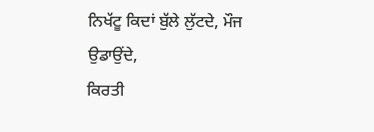ਨਿਖੱਟੂ ਕਿਦਾਂ ਬੁੱਲੇ ਲੁੱਟਦੇ, ਮੌਜ ਉਡਾਉਂਦੇ,
ਕਿਰਤੀ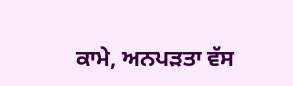ਕਾਮੇ, ਅਨਪੜਤਾ ਵੱਸ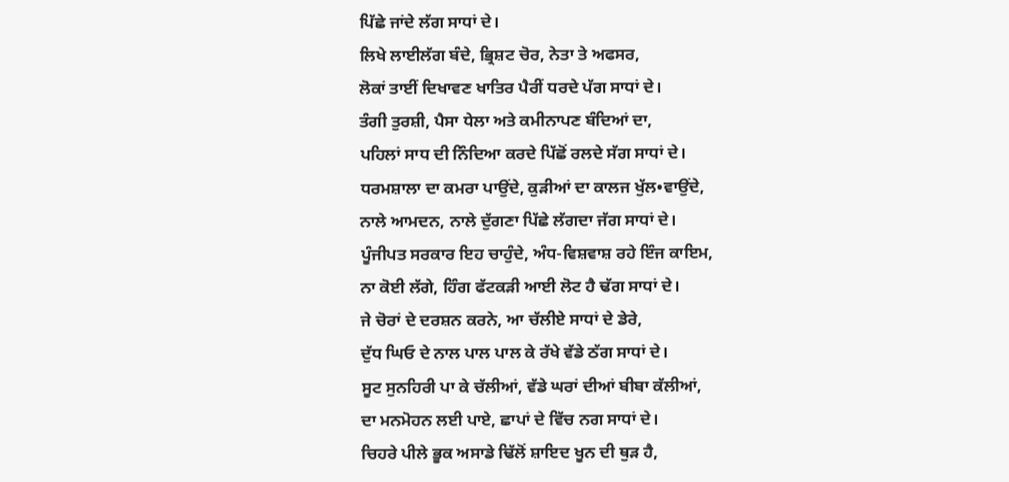ਪਿੱਛੇ ਜਾਂਦੇ ਲੱਗ ਸਾਧਾਂ ਦੇ।
ਲਿਖੇ ਲਾਈਲੱਗ ਬੰਦੇ, ਭ੍ਰਿਸ਼ਟ ਚੋਰ, ਨੇਤਾ ਤੇ ਅਫਸਰ,
ਲੋਕਾਂ ਤਾਈਂ ਦਿਖਾਵਣ ਖਾਤਿਰ ਪੈਰੀਂ ਧਰਦੇ ਪੱਗ ਸਾਧਾਂ ਦੇ।
ਤੰਗੀ ਤੁਰਸ਼ੀ, ਪੈਸਾ ਧੇਲਾ ਅਤੇ ਕਮੀਨਾਪਣ ਬੰਦਿਆਂ ਦਾ,
ਪਹਿਲਾਂ ਸਾਧ ਦੀ ਨਿੰਦਿਆ ਕਰਦੇ ਪਿੱਛੋਂ ਰਲਦੇ ਸੱਗ ਸਾਧਾਂ ਦੇ।
ਧਰਮਸ਼ਾਲਾ ਦਾ ਕਮਰਾ ਪਾਉਂਦੇ, ਕੁੜੀਆਂ ਦਾ ਕਾਲਜ ਖੁੱਲ•ਵਾਉਂਦੇ,
ਨਾਲੇ ਆਮਦਨ, ਨਾਲੇ ਦੁੱਗਣਾ ਪਿੱਛੇ ਲੱਗਦਾ ਜੱਗ ਸਾਧਾਂ ਦੇ।
ਪੂੰਜੀਪਤ ਸਰਕਾਰ ਇਹ ਚਾਹੁੰਦੇ, ਅੰਧ-ਵਿਸ਼ਵਾਸ਼ ਰਹੇ ਇੰਜ ਕਾਇਮ,
ਨਾ ਕੋਈ ਲੱਗੇ, ਹਿੰਗ ਫੱਟਕੜੀ ਆਈ ਲੋਟ ਹੈ ਢੱਗ ਸਾਧਾਂ ਦੇ।
ਜੇ ਚੋਰਾਂ ਦੇ ਦਰਸ਼ਨ ਕਰਨੇ, ਆ ਚੱਲੀਏ ਸਾਧਾਂ ਦੇ ਡੇਰੇ,
ਦੁੱਧ ਘਿਓ ਦੇ ਨਾਲ ਪਾਲ ਪਾਲ ਕੇ ਰੱਖੇ ਵੱਡੇ ਠੱਗ ਸਾਧਾਂ ਦੇ।
ਸੂਟ ਸੁਨਹਿਰੀ ਪਾ ਕੇ ਚੱਲੀਆਂ, ਵੱਡੇ ਘਰਾਂ ਦੀਆਂ ਬੀਬਾ ਕੱਲੀਆਂ,
ਦਾ ਮਨਮੋਹਨ ਲਈ ਪਾਏ, ਛਾਪਾਂ ਦੇ ਵਿੱਚ ਨਗ ਸਾਧਾਂ ਦੇ।
ਚਿਹਰੇ ਪੀਲੇ ਭੂਕ ਅਸਾਡੇ ਢਿੱਲੋਂ ਸ਼ਾਇਦ ਖੂਨ ਦੀ ਥੁੜ ਹੈ,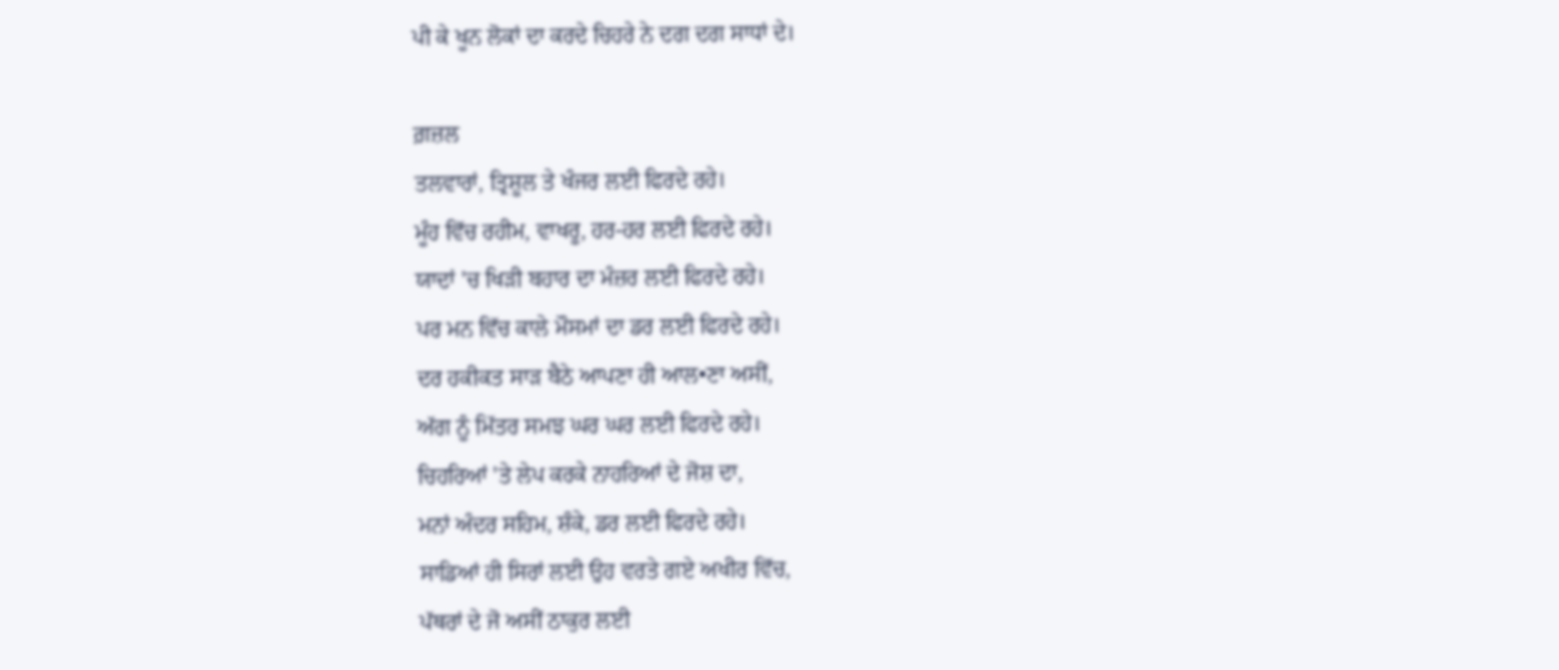ਪੀ ਕੇ ਖੂਨ ਲੋਕਾਂ ਦਾ ਕਰਦੇ ਚਿਹਰੇ ਨੇ ਦਗ ਦਗ ਸਾਧਾਂ ਦੇ।

ਗ਼ਜ਼ਲ
ਤਲਵਾਰਾਂ, ਤ੍ਰਿਸ਼ੂਲ ਤੇ ਖੰਜਰ ਲਈ ਫਿਰਦੇ ਰਹੇ।
ਮੂੰਹ ਵਿੱਚ ਰਹੀਮ, ਵਾਖਰੂ, ਹਰ-ਹਰ ਲਈ ਫਿਰਦੇ ਰਹੇ।
ਯਾਦਾਂ 'ਚ ਖਿੜੀ ਬਹਾਰ ਦਾ ਮੰਜ਼ਰ ਲਈ ਫਿਰਦੇ ਰਹੇ।
ਪਰ ਮਨ ਵਿੱਚ ਕਾਲੇ ਮੌਸਮਾਂ ਦਾ ਡਰ ਲਈ ਫਿਰਦੇ ਰਹੇ।
ਦਰ ਹਕੀਕਤ ਸਾੜ ਬੈਠੇ ਆਪਣਾ ਹੀ ਆਲ•ਣਾ ਅਸੀਂ,
ਅੱਗ ਨੂੰ ਮਿੱਤਰ ਸਮਝ ਘਰ ਘਰ ਲਈ ਫਿਰਦੇ ਰਹੇ।
ਚਿਹਰਿਆਂ 'ਤੇ ਲੇਪ ਕਰਕੇ ਨਾਹਰਿਆਂ ਦੇ ਜੋਸ਼ ਦਾ,
ਮਨਾਂ ਅੰਦਰ ਸਹਿਮ, ਸ਼ੰਕੇ, ਡਰ ਲਈ ਫਿਰਦੇ ਰਹੇ।
ਸਾਡਿਆਂ ਹੀ ਸਿਰਾਂ ਲਈ ਉਹ ਵਰਤੇ ਗਏ ਅਖੀਰ ਵਿੱਚ,
ਪੱਥਰਾਂ ਦੇ ਜੋ ਅਸੀਂ ਠਾਕੁਰ ਲਈ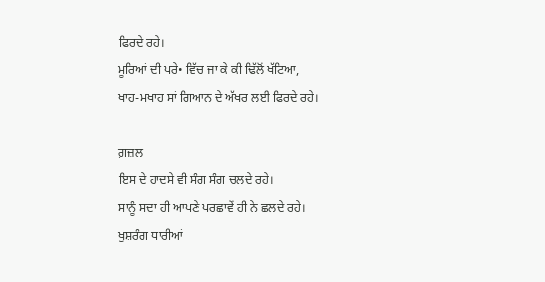ਫਿਰਦੇ ਰਹੇ।
ਮੂਰਿਆਂ ਦੀ ਪਰੇ• ਵਿੱਚ ਜਾ ਕੇ ਕੀ ਢਿੱਲੋਂ ਖੱਟਿਆ,
ਖਾਹ-ਮਖਾਹ ਸਾਂ ਗਿਆਨ ਦੇ ਅੱਖਰ ਲਈ ਫਿਰਦੇ ਰਹੇ।

ਗ਼ਜ਼ਲ
ਇਸ ਦੇ ਹਾਦਸੇ ਵੀ ਸੰਗ ਸੰਗ ਚਲਦੇ ਰਹੇ।
ਸਾਨੂੰ ਸਦਾ ਹੀ ਆਪਣੇ ਪਰਛਾਵੇਂ ਹੀ ਨੇ ਛਲਦੇ ਰਹੇ।
ਖੁਸ਼ਰੰਗ ਧਾਰੀਆਂ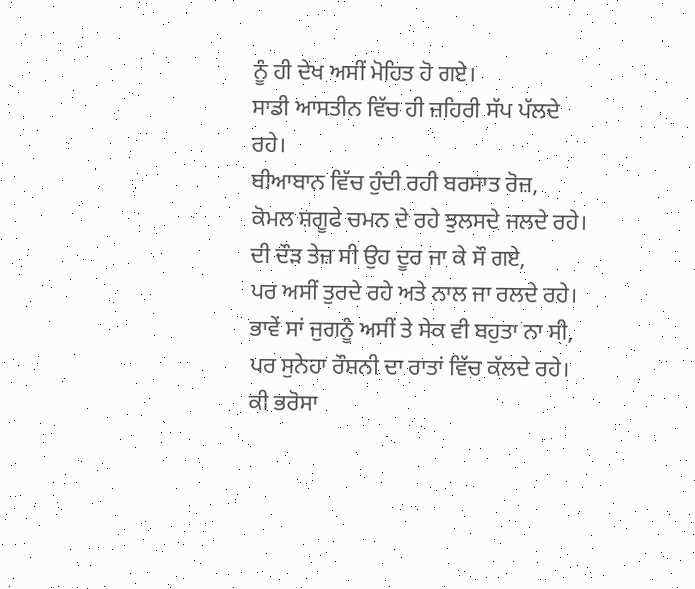ਨੂੰ ਹੀ ਦੇਖ ਅਸੀਂ ਮੋਹਿਤ ਹੋ ਗਏ।
ਸਾਡੀ ਆਸਤੀਨ ਵਿੱਚ ਹੀ ਜ਼ਹਿਰੀ ਸੱਪ ਪੱਲਦੇ ਰਹੇ।
ਬੀਆਬਾਨ ਵਿੱਚ ਹੁੰਦੀ ਰਹੀ ਬਰਸਾਤ ਰੋਜ਼,
ਕੋਮਲ ਸ਼ਗੂਫੇ ਚਮਨ ਦੇ ਰਹੇ ਝੁਲਸਦੇ ਜਲਦੇ ਰਹੇ।
ਦੀ ਦੌੜ ਤੇਜ਼ ਸੀ ਉਹ ਦੂਰ ਜਾ ਕੇ ਸੌ ਗਏ,
ਪਰ ਅਸੀਂ ਤੁਰਦੇ ਰਹੇ ਅਤੇ ਨਾਲ ਜਾ ਰਲਦੇ ਰਹੇ।
ਭਾਵੇਂ ਸਾਂ ਜੁਗਨੂੰ ਅਸੀਂ ਤੇ ਸੇਕ ਵੀ ਬਹੁਤਾ ਨਾ ਸੀ,
ਪਰ ਸੁਨੇਹਾ ਰੌਸ਼ਨੀ ਦਾ ਰਾਤਾਂ ਵਿੱਚ ਕੱਲਦੇ ਰਹੇ।
ਕੀ ਭਰੋਸਾ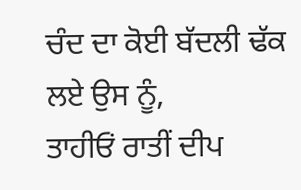ਚੰਦ ਦਾ ਕੋਈ ਬੱਦਲੀ ਢੱਕ ਲਏ ਉਸ ਨੂੰ,
ਤਾਹੀਓਂ ਰਾਤੀਂ ਦੀਪ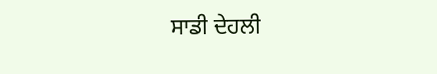ਸਾਡੀ ਦੇਹਲੀ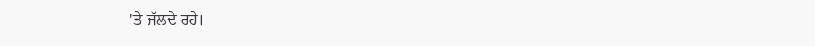'ਤੇ ਜੱਲਦੇ ਰਹੇ।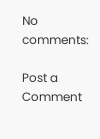No comments:

Post a Comment